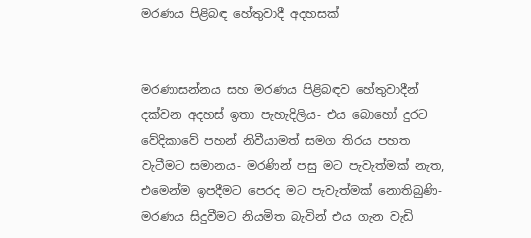මරණය පිළිබඳ හේතුවාදී අදහසක්


මරණාසන්නය සහ මරණය පිළිබඳව හේතුවාදීන් දක්වන අදහස් ඉතා පැහැදිලිය- එය බොහෝ දුරට වේදිකාවේ පහන් නිවීයාමත් සමග තිරය පහත වැටීමට සමානය- මරණින් පසු මට පැවැත්මක් නැත,  එමෙන්ම ඉපදීමට පෙරද මට පැවැත්මක් නොතිබුණි- මරණය සිදුවීමට නියමිත බැවින් එය ගැන වැඩි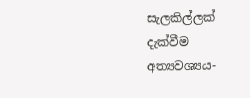සැලකිල්ලක් දැක්වීම අත්‍යවශ්‍යය-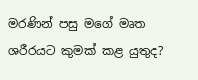මරණින් පසු මගේ මෘත ශරීරයට කුමක් කළ යුතුද?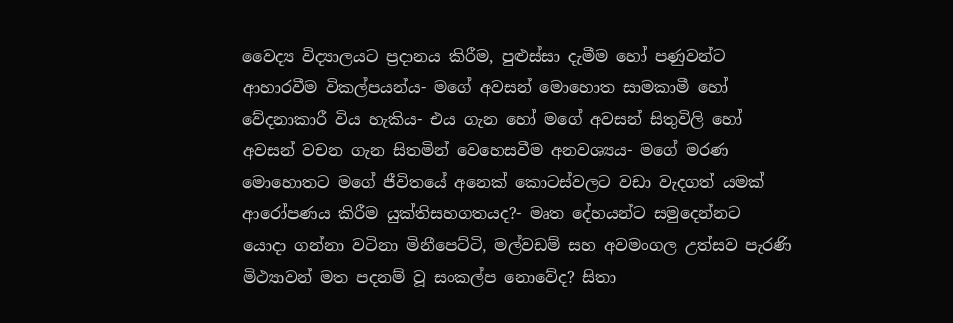වෛද්‍ය විද්‍යාලයට ප්‍රදානය කිරීම, පුළුස්සා දැමීම හෝ පණුවන්ට ආහාරවීම විකල්පයන්ය- මගේ අවසන් මොහොත සාමකාමී හෝ වේදනාකාරී විය හැකිය- එය ගැන හෝ මගේ අවසන් සිතුවිලි හෝ අවසන් වචන ගැන සිතමින් වෙහෙසවීම අනවශ්‍යය- මගේ මරණ මොහොතට මගේ ජීවිතයේ අනෙක් කොටස්වලට වඩා වැදගත් යමක් ආරෝපණය කිරීම යුක්තිසහගතයද?- මෘත දේහයන්ට සමුදෙන්නට යොදා ගන්නා වටිනා මිනීපෙට්ටි, මල්වඩම් සහ අවමංගල උත්සව පැරණි මිථ්‍යාවන් මත පදනම් වූ සංකල්ප නොවේද? සිතා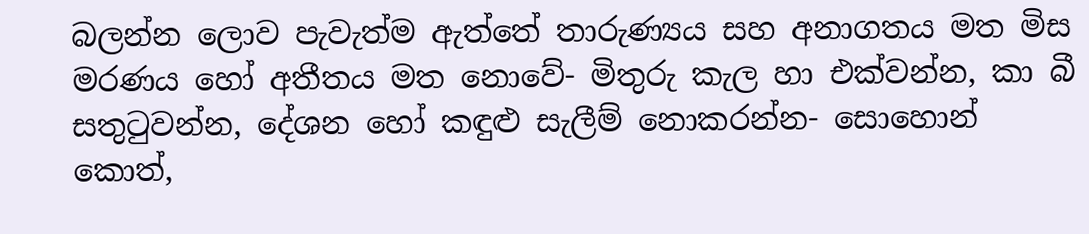බලන්න ලොව පැවැත්ම ඇත්තේ තාරුණ්‍යය සහ අනාගතය මත මිස මරණය හෝ අතීතය මත නොවේ- මිතුරු කැල හා එක්වන්න, කා බී සතුටුවන්න, දේශන හෝ කඳුළු සැලීම් නොකරන්න- සොහොන් කොත්,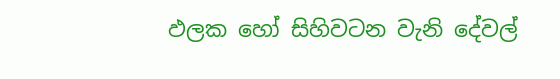ඵලක හෝ සිහිවටන වැනි දේවල්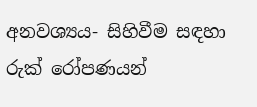අනවශ්‍යය- සිහිවීම සඳහා රුක් රෝපණයන්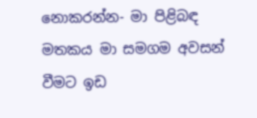නොකරන්න- මා පිළිබඳ මතකය මා සමගම අවසන් වීමට ඉඩ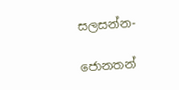සලසන්න-

ජොනතන්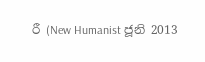රී (New Humanist ජූනි 2013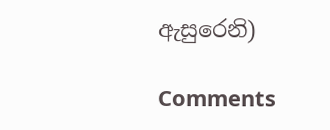ඇසුරෙනි)

Comments